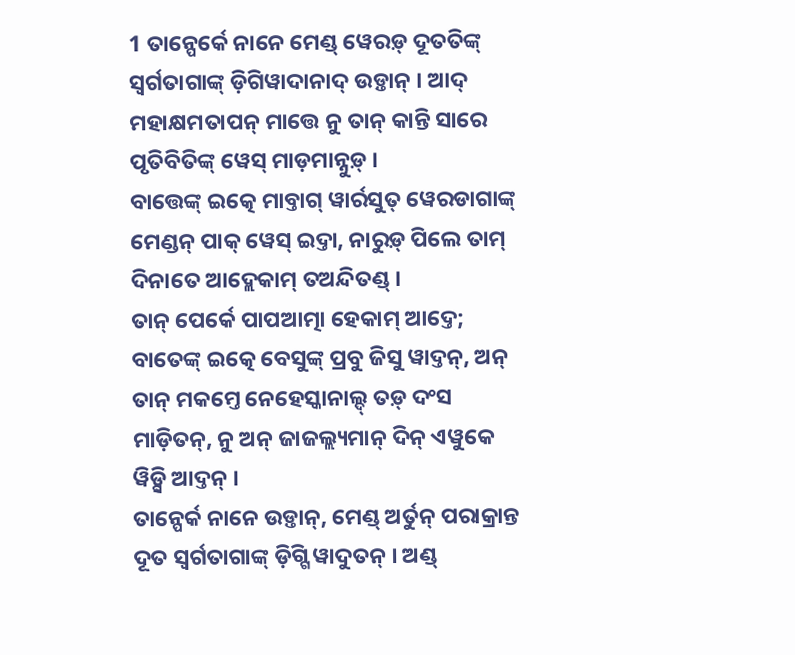1 ତାନ୍ପେର୍କେ ନାନେ ମେଣ୍ଡ୍ ୱେରଡ଼୍ ଦୂତତିଙ୍କ୍ ସ୍ୱର୍ଗତାଗାଙ୍କ୍ ଡ଼ିଗିୱାଦାନାଦ୍ ଉଡ଼୍ତାନ୍ । ଆଦ୍ ମହାକ୍ଷମତାପନ୍ ମାତ୍ତେ ନୁ ତାନ୍ କାନ୍ତି ସାରେ ପୃତିବିତିଙ୍କ୍ ୱେସ୍ ମାଡ଼ମାନ୍ନୁଡ଼୍ ।
ବାତ୍ତେଙ୍କ୍ ଇତ୍କେ ମାବ୍ତାଗ୍ ୱାର୍ରସୁତ୍ ୱେରଡାଗାଙ୍କ୍ ମେଣ୍ଡନ୍ ପାକ୍ ୱେସ୍ ଇଦ୍ତା, ନାରୁଡ଼୍ ପିଲେ ତାମ୍ ଦିନାତେ ଆଦ୍ଲେକାମ୍ ତଅନ୍ଦିତଣ୍ଡ୍ ।
ତାନ୍ ପେର୍କେ ପାପଆତ୍ମା ହେକାମ୍ ଆଦ୍ତେ; ବାତେଙ୍କ୍ ଇତ୍କେ ବେସୁଙ୍କ୍ ପ୍ରବୁ ଜିସୁ ୱାଦ୍ତନ୍, ଅନ୍ ତାନ୍ ମକମ୍ତେ ନେହେସ୍କାନାଲ୍ଦ୍ ତଡ଼୍ ଦଂସ ମାଡ଼ିତନ୍, ନୁ ଅନ୍ ଜାଜଲ୍ଲ୍ୟମାନ୍ ଦିନ୍ ଏୱୁକେ ୱିଡ଼୍ସି ଆଦ୍ତନ୍ ।
ତାନ୍ପେର୍କ ନାନେ ଉଡ଼୍ତାନ୍, ମେଣ୍ଡ୍ ଅର୍ତୁନ୍ ପରାକ୍ରାନ୍ତ ଦୂତ ସ୍ୱର୍ଗତାଗାଙ୍କ୍ ଡ଼ିଗ୍ଗି ୱାଦୁତନ୍ । ଅଣ୍ଡ୍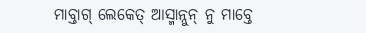ମାବ୍ତାଗ୍ ଲେକେତ୍ ଆସ୍ମାନ୍ନୁନ୍ ନୁ ମାବ୍ତେ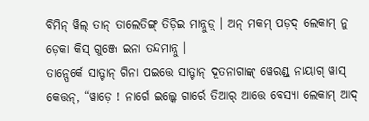ବିମିନ୍ ୱିଲ୍ ତାନ୍ ତାଲେତିଙ୍ଗ୍ ତିଡ଼ିଇ ମାନ୍ନୁଡ଼୍ । ଅନ୍ ମକମ୍ ପଡ଼ଦ୍ ଲେକାମ୍ ନୁ ଡ଼େକା କିସ୍ ଗୁଞ୍ଜେ ଇନା ତନ୍ଦମାନ୍ନୁ ।
ତାନ୍ପେର୍କେ ସାତ୍ଟାନ୍ ଗିନା ପଇତ୍ତେ ସାତ୍ଟାନ୍ ଦୂତନାଗାଙ୍କ୍ ୱେରଣ୍ଡ୍ ନାୟାଗ୍ ୱାସ୍ କେତ୍ତନ୍, “ୱାଡ଼େ ! ନାର୍ଗେ ଇଲ୍କେ ଗାର୍ରେ ତିଆର୍ ଆତ୍ତେ ବେସ୍ୟା ଲେକାମ୍ ଆଦ୍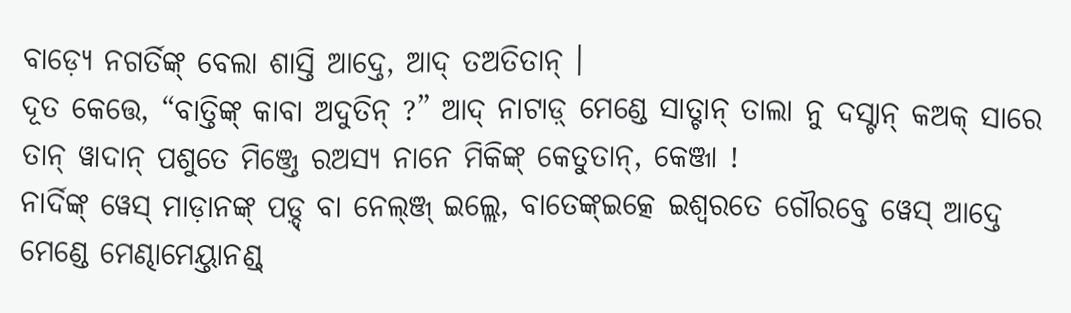ବାଡ଼୍ୟେ ନଗର୍ତିଙ୍କ୍ ବେଲା ଶାସ୍ତି ଆଦ୍ତେ, ଆଦ୍ ତଅତିତାନ୍ ।
ଦୂତ କେତ୍ତେ, “ବାତ୍ତିଙ୍କ୍ କାବା ଅଦୁତିନ୍ ?” ଆଦ୍ ନାଟାଡ଼୍ ମେଣ୍ଡେ ସାତ୍ଟାନ୍ ତାଲା ନୁ ଦସ୍ଟାନ୍ କଅକ୍ ସାରେ ତାନ୍ ୱାଦାନ୍ ପଶୁତେ ମିଞ୍ଜ୍ତେ ରଅସ୍ୟ ନାନେ ମିକିଙ୍କ୍ କେତୁତାନ୍, କେଞ୍ଜା !
ନାର୍ଦିଙ୍କ୍ ୱେସ୍ ମାଡ଼ାନଙ୍କ୍ ପଡ଼୍ଦ୍ ବା ନେଲ୍ଞ୍ଜ୍ ଇଲ୍ଲେ, ବାତେଙ୍କ୍ଇତ୍କେ ଇଶ୍ୱରତେ ଗୌରବ୍ତେ ୱେସ୍ ଆଦ୍ତେ ମେଣ୍ଡେ ମେଣ୍ଢାମେୟ୍ତାନଣ୍ଡ୍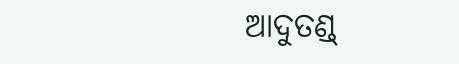ଆଦୁତଣ୍ଡ୍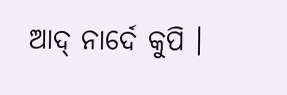ଆଦ୍ ନାର୍ଦେ କୁପି ।